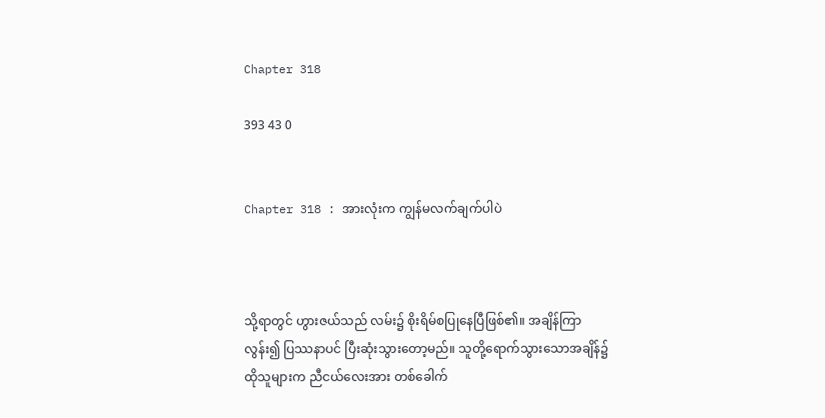Chapter 318

393 43 0


Chapter 318 : အားလုံးက ကျွန်မလက်ချက်ပါပဲ



သို့ရာတွင် ဟွားဇယ်သည် လမ်း၌ စိုးရိမ်စပြုနေပြီဖြစ်၏။ အချိန်ကြာလွန်း၍ ပြဿနာပင် ပြီးဆုံးသွားတော့မည်။ သူတို့ရောက်သွားသောအချိန်၌ ထိုသူများက ညီငယ်လေးအား တစ်ခေါက်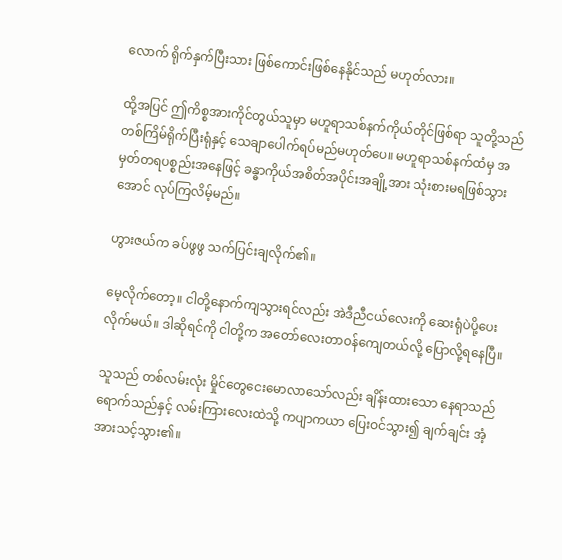လောက် ရိုက်နှက်ပြီးသား ဖြစ်ကောင်းဖြစ်နေနိုင်သည် မဟုတ်လား။

ထို့အပြင် ဤကိစ္စအားကိုင်တွယ်သူမှာ မဟူရာသစ်နက်ကိုယ်တိုင်ဖြစ်ရာ သူတို့သည် တစ်ကြိမ်ရိုက်ပြီးရုံနှင့် သေချာပေါက်ရပ်မည်မဟုတ်ပေ။ မဟူရာသစ်နက်ထံမှ အမှတ်တရပစ္စည်းအနေဖြင့် ခန္ဓာကိုယ်အစိတ်အပိုင်းအချို့အား သုံးစားမရဖြစ်သွားအောင် လုပ်ကြလိမ့်မည်။

ဟွားဇယ်က ခပ်ဖွဖွ သက်ပြင်းချလိုက်၏။

မေ့လိုက်တော့။ ငါတို့နောက်ကျသွားရင်လည်း အဲဒီညီငယ်လေးကို ဆေးရုံပဲပို့ပေးလိုက်မယ်။ ဒါဆိုရင်ကို ငါတို့က အတော်လေးတာဝန်ကျေတယ်လို့ ပြောလို့ရနေပြီ။

သူသည် တစ်လမ်းလုံး မှိုင်တွေငေးမောလာသော်လည်း ချိန်းထားသော နေရာသည် ရောက်သည်နှင့် လမ်းကြားလေးထဲသို့ ကပျာကယာ ပြေးဝင်သွား၍ ချက်ချင်း အံ့အားသင့်သွား၏။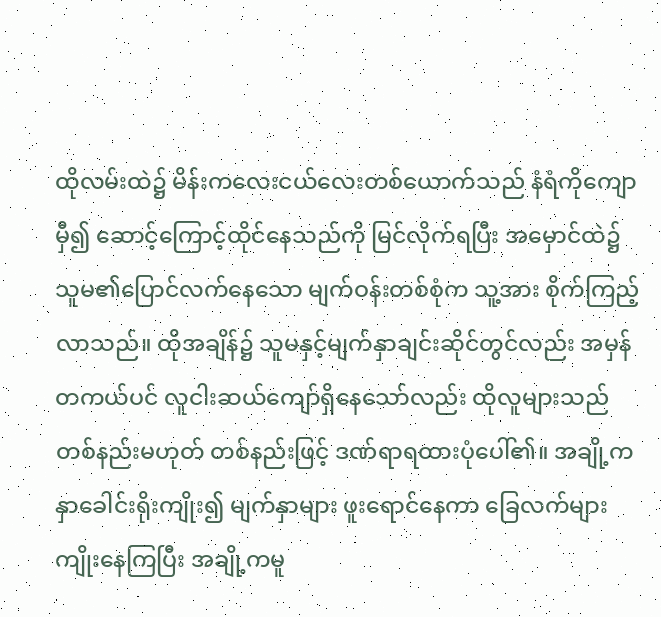ထိုလမ်းထဲ၌ မိန်းကလေးငယ်လေးတစ်ယောက်သည် နံရံကိုကျောမှီ၍ ဆောင့်ကြောင့်ထိုင်နေသည်ကို မြင်လိုက်ရပြီး အမှောင်ထဲ၌ သူမ၏ပြောင်လက်နေသော မျက်ဝန်းတစ်စုံက သူ့အား စိုက်ကြည့်လာသည်။ ထိုအချိန်၌ သူမနှင့်မျက်နှာချင်းဆိုင်တွင်လည်း အမှန်တကယ်ပင် လူငါးဆယ်ကျော်ရှိနေသော်လည်း ထိုလူများသည် တစ်နည်းမဟုတ် တစ်နည်းဖြင့် ဒဏ်ရာရထားပုံပေါ်၏။ အချို့က နှာခေါင်းရိုးကျိုး၍ မျက်နှာများ ဖူးရောင်နေကာ ခြေလက်များကျိုးနေကြပြီး အချို့ကမူ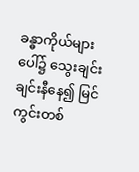ခန္ဓာကိုယ်များပေါ်၌ သွေးချင်းချင်းနီနေ၍ မြင်ကွင်းတစ်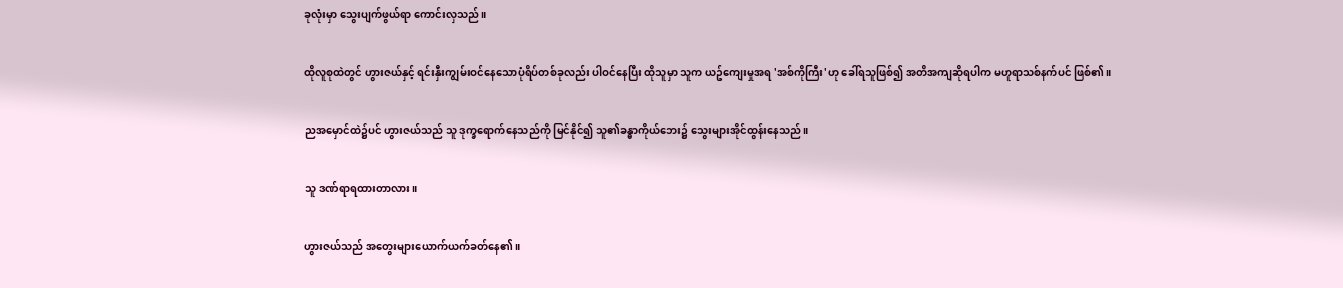ခုလုံးမှာ သွေးပျက်ဖွယ်ရာ ကောင်းလှသည်။

ထိုလူစုထဲတွင် ဟွားဇယ်နှင့် ရင်းနှီးကျွမ်းဝင်နေသောပုံရိပ်တစ်ခုလည်း ပါဝင်နေပြီး ထိုသူမှာ သူက ယဥ်ကျေးမှုအရ 'အစ်ကိုကြီး'ဟု ခေါ်ရသူဖြစ်၍ အတိအကျဆိုရပါက မဟူရာသစ်နက်ပင် ဖြစ်၏။

ညအမှောင်ထဲ၌ပင် ဟွားဇယ်သည် သူ ဒုက္ခရောက်နေသည်ကို မြင်နိုင်၍ သူ၏ခန္ဓာကိုယ်ဘေး၌ သွေးများအိုင်ထွန်းနေသည်။

သူ ဒဏ်ရာရထားတာလား။

ဟွားဇယ်သည် အတွေးများယောက်ယက်ခတ်နေ၏။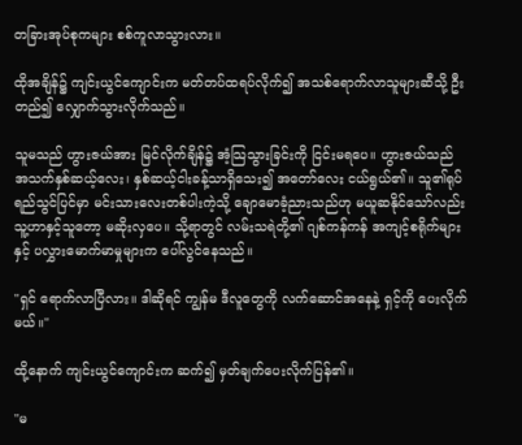တခြားအုပ်စုကများ စစ်ကူလာသွားလား။

ထိုအချိန်၌ ကျင်းယွင်ကျောင်းက မတ်တပ်ထရပ်လိုက်၍ အသစ်ရောက်လာသူများဆီသို့ ဦးတည်၍ လျှောက်သွားလိုက်သည်။

သူမသည် ဟွားဇယ်အား မြင်လိုက်ချိန်၌ အံ့သြသွားခြင်းကို ငြင်းမရပေ။ ဟွားဇယ်သည် အသက်နှစ်ဆယ့်လေး၊ နှစ်ဆယ့်ငါးခန့်သာရှိသေး၍ အတော်လေး ငယ်ရွယ်၏။ သူ၏ရုပ်ရည်သွင်ပြင်မှာ မင်းသားလေးတစ်ပါးကဲ့သို့ ချောမောခံ့ညားသည်ဟု မယူဆနိုင်သော်လည်း သူ့ဟာနှင့်သူတော့ မဆိုးလှပေ။ သို့ရာတွင် လမ်းသရဲတို့၏ ဂျစ်ကန်ကန် အကျင့်စရိုက်များနှင့် ပလွှားမောက်မာမှုများက ပေါ်လွင်နေသည်။

"ရှင် ရောက်လာပြီလား။ ဒါဆိုရင် ကျွန်မ ဒီလူတွေကို လက်ဆောင်အနေနဲ့ ရှင့်ကို ပေးလိုက်မယ်။"

ထို့နောက် ကျင်းယွင်ကျောင်းက ဆက်၍ မှတ်ချက်ပေးလိုက်ပြန်၏။

"မ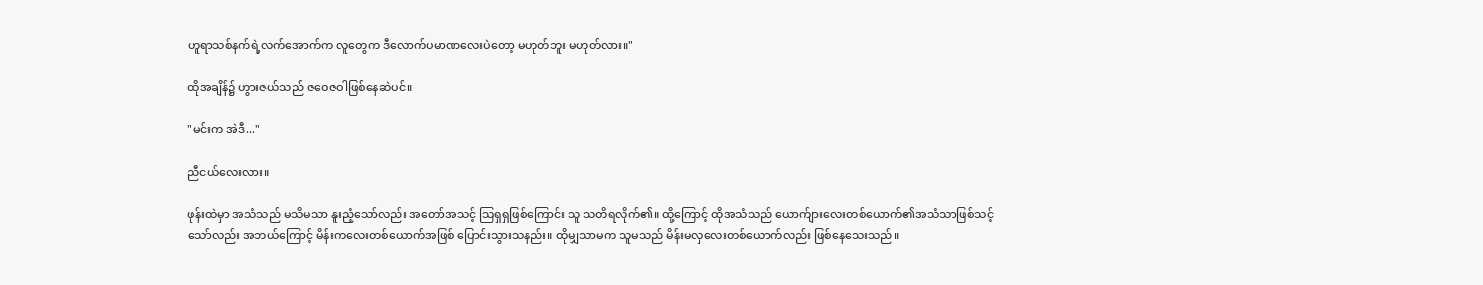ဟူရာသစ်နက်ရဲ့လက်အောက်က လူတွေက ဒီလောက်ပမာဏလေးပဲတော့ မဟုတ်ဘူး မဟုတ်လား။"

ထိုအချိန်၌ ဟွားဇယ်သည် ဇဝေဇဝါဖြစ်နေဆဲပင်။

"မင်းက အဲဒီ..."

ညီငယ်လေးလား။

ဖုန်းထဲမှာ အသံသည် မသိမသာ နူးညံ့သော်လည်း အတော်အသင့် သြရှရှဖြစ်ကြောင်း သူ သတိရလိုက်၏။ ထို့ကြောင့် ထိုအသံသည် ယောက်ျားလေးတစ်ယောက်၏အသံသာဖြစ်သင့်သော်လည်း အဘယ်ကြောင့် မိန်းကလေးတစ်ယောက်အဖြစ် ပြောင်းသွားသနည်း။ ထိုမျှသာမက သူမသည် မိန်းမလှလေးတစ်ယောက်လည်း ဖြစ်နေသေးသည်။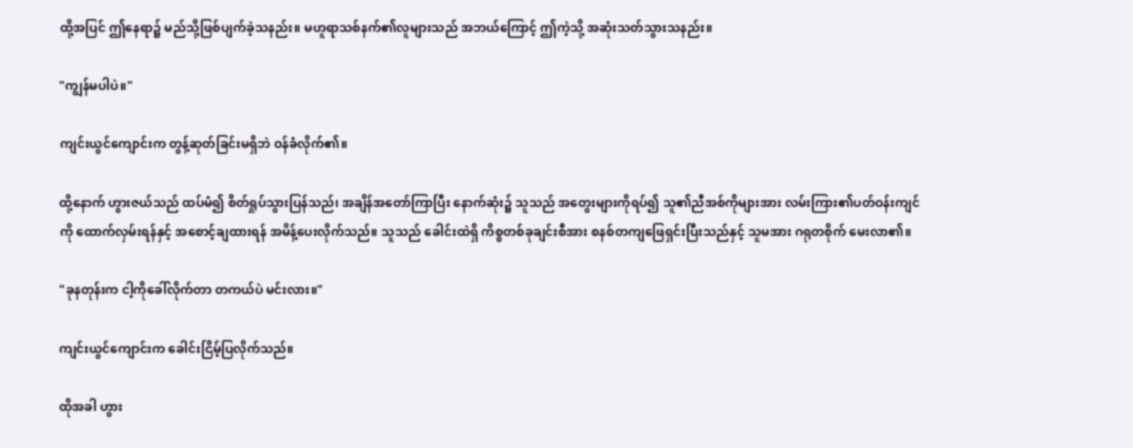ထို့အပြင် ဤနေရာ၌ မည်သို့ဖြစ်ပျက်ခဲ့သနည်း။ မဟူရာသစ်နက်၏လူများသည် အဘယ်ကြောင့် ဤကဲ့သို့ အဆုံးသတ်သွားသနည်း။

"ကျွန်မပါပဲ။"

ကျင်းယွင်ကျောင်းက တွန့်ဆုတ်ခြင်းမရှိဘဲ ဝန်ခံလိုက်၏။

ထို့နောက် ဟွားဇယ်သည် ထပ်မံ၍ စိတ်ရှုပ်သွားပြန်သည်၊ အချိန်အတော်ကြာပြီး နောက်ဆုံး၌ သူသည် အတွေးများကိုရပ်၍ သူ၏ညီအစ်ကိုများအား လမ်းကြား၏ပတ်ဝန်းကျင်ကို ထောက်လှမ်းရန်နှင့် အစောင့်ချထားရန် အမိန့်ပေးလိုက်သည်။ သူသည် ခေါင်းထဲရှိ ကိစ္စတစ်ခုချင်းစီအား စနစ်တကျဖြေရှင်းပြီးသည်နှင့် သူမအား ဂရုတစိုက် မေးလာ၏။

"ခုနတုန်းက ငါ့ကိုခေါ်လိုက်တာ တကယ်ပဲ မင်းလား။"

ကျင်းယွင်ကျောင်းက ခေါင်းငြိမ့်ပြလိုက်သည်။

ထိုအခါ ဟွား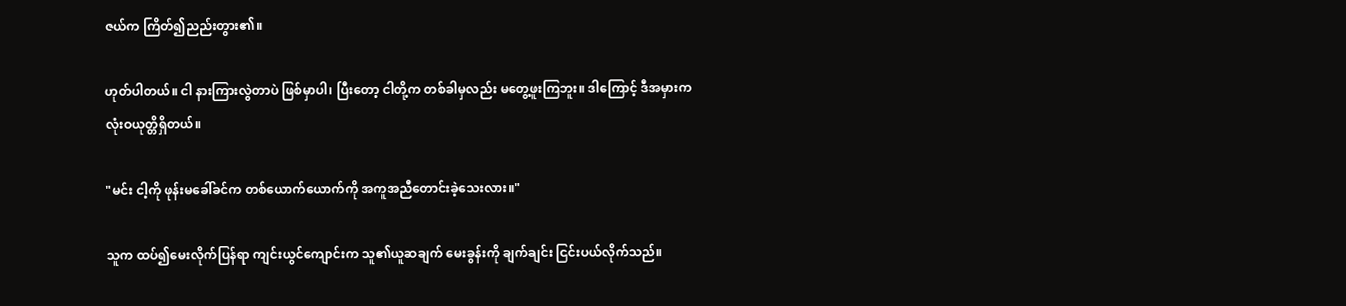ဇယ်က ကြိတ်၍ညည်းတွား၏။

ဟုတ်ပါတယ်။ ငါ နားကြားလွဲတာပဲ ဖြစ်မှာပါ၊ ပြီးတော့ ငါတို့က တစ်ခါမှလည်း မတွေ့ဖူးကြဘူး။ ဒါကြောင့် ဒီအမှားက လုံးဝယုတ္တိရှိတယ်။

"မင်း ငါ့ကို ဖုန်းမခေါ်ခင်က တစ်ယောက်ယောက်ကို အကူအညီတောင်းခဲ့သေးလား။"

သူက ထပ်၍မေးလိုက်ပြန်ရာ ကျင်းယွင်ကျောင်းက သူ၏ယူဆချက် မေးခွန်းကို ချက်ချင်း ငြင်းပယ်လိုက်သည်။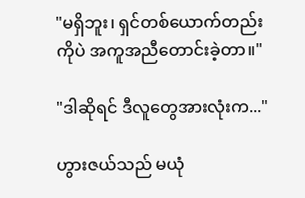"မရှိဘူး၊ ရှင်တစ်ယောက်တည်းကိုပဲ အကူအညီတောင်းခဲ့တာ။"

"ဒါဆိုရင် ဒီလူတွေအားလုံးက..."

ဟွားဇယ်သည် မယုံ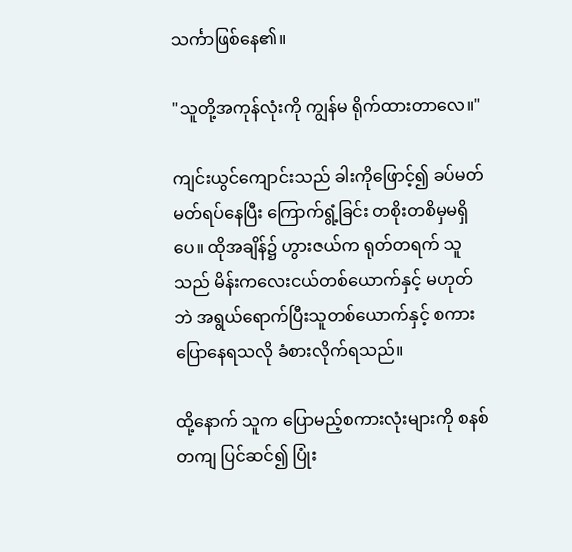သင်္ကာဖြစ်နေ၏။

"သူတို့အကုန်လုံးကို ကျွန်မ ရိုက်ထားတာလေ။"

ကျင်းယွင်ကျောင်းသည် ခါးကိုဖြောင့်၍ ခပ်မတ်မတ်ရပ်နေပြီး ကြောက်ရွံ့ခြင်း တစိုးတစိမှမရှိပေ။ ထိုအချိန်၌ ဟွားဇယ်က ရုတ်တရက် သူသည် မိန်းကလေးငယ်တစ်ယောက်နှင့် မဟုတ်ဘဲ အရွယ်ရောက်ပြီးသူတစ်ယောက်နှင့် စကားပြောနေရသလို ခံစားလိုက်ရသည်။

ထို့နောက် သူက ပြောမည့်စကားလုံးများကို စနစ်တကျ ပြင်ဆင်၍ ပြုံး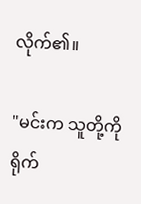လိုက်၏။

"မင်းက သူတို့ကို ရိုက်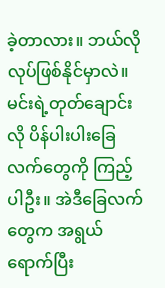ခဲ့တာလား။ ဘယ်လိုလုပ်ဖြစ်နိုင်မှာလဲ။ မင်းရဲ့တုတ်ချောင်းလို ပိန်ပါးပါးခြေလက်တွေကို ကြည့်ပါဦး။ အဲဒီခြေလက်တွေက အရွယ်ရောက်ပြီး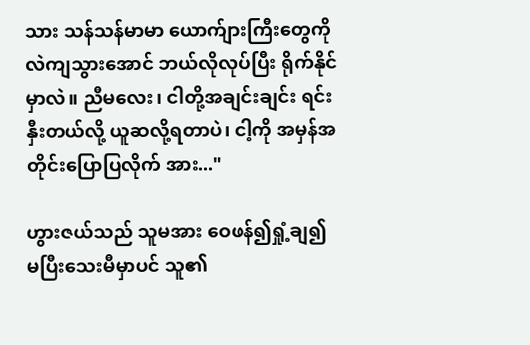သား သန်သန်မာမာ ယောက်ျားကြီးတွေကို လဲကျသွားအောင် ဘယ်လိုလုပ်ပြီး ရိုက်နိုင်မှာလဲ။ ညီမလေး၊ ငါတို့အချင်းချင်း ရင်းနှီးတယ်လို့ ယူဆလို့ရတာပဲ၊ ငါ့ကို အမှန်အတိုင်းပြောပြလိုက် အား..."

ဟွားဇယ်သည် သူမအား ဝေဖန်၍ရှုံ့ချ၍ မပြီးသေးမီမှာပင် သူ၏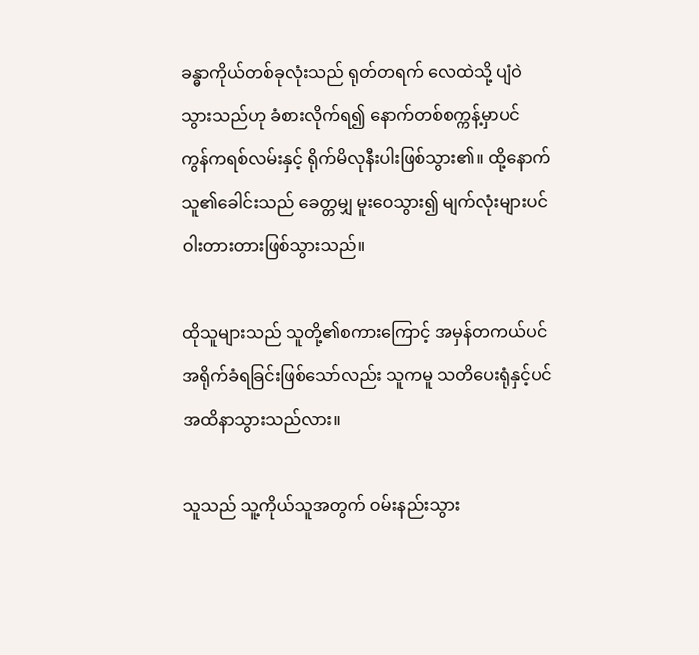ခန္ဓာကိုယ်တစ်ခုလုံးသည် ရုတ်တရက် လေထဲသို့ ပျံဝဲသွားသည်ဟု ခံစားလိုက်ရ၍ နောက်တစ်စက္ကန့်မှာပင် ကွန်ကရစ်လမ်းနှင့် ရိုက်မိလုနီးပါးဖြစ်သွား၏။ ထို့နောက် သူ၏ခေါင်းသည် ခေတ္တမျှ မူးဝေသွား၍ မျက်လုံးများပင် ဝါးတားတားဖြစ်သွားသည်။

ထိုသူများသည် သူတို့၏စကားကြောင့် အမှန်တကယ်ပင် အရိုက်ခံရခြင်းဖြစ်သော်လည်း သူကမူ သတိပေးရုံနှင့်ပင် အထိနာသွားသည်လား။

သူသည် သူ့ကိုယ်သူအတွက် ဝမ်းနည်းသွား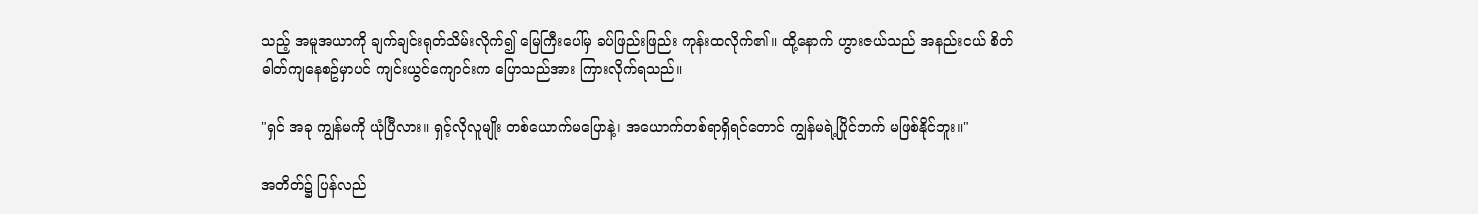သည့် အမူအယာကို ချက်ချင်းရုတ်သိမ်းလိုက်၍ မြေကြီးပေါ်မှ ခပ်ဖြည်းဖြည်း ကုန်းထလိုက်၏။ ထို့နောက် ဟွားဇယ်သည် အနည်းငယ် စိတ်ဓါတ်ကျနေစဥ်မှာပင် ကျင်းယွင်ကျောင်းက ပြောသည်အား ကြားလိုက်ရသည်။

"ရှင် အခု ကျွန်မကို ယုံပြီလား။ ရှင့်လိုလူမျိုး တစ်ယောက်မပြောနဲ့၊ အယောက်တစ်ရာရှိရင်တောင် ကျွန်မရဲ့ပြိုင်ဘက် မဖြစ်နိုင်ဘူး။"

အတိတ်၌ ပြန်လည်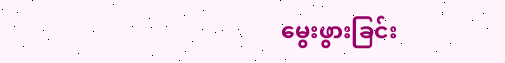မွေးဖွားခြင်း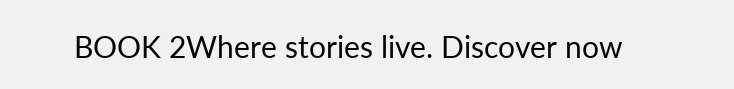BOOK 2Where stories live. Discover now